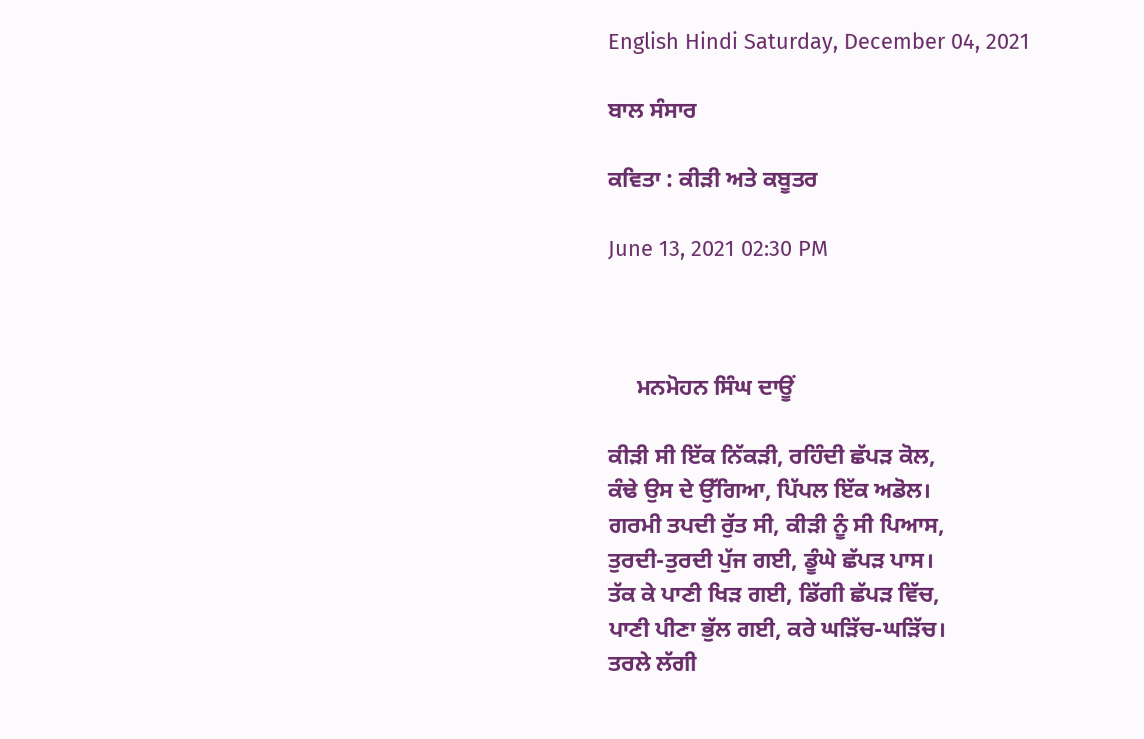English Hindi Saturday, December 04, 2021

ਬਾਲ ਸੰਸਾਰ

ਕਵਿਤਾ : ਕੀੜੀ ਅਤੇ ਕਬੂਤਰ

June 13, 2021 02:30 PM



     ਮਨਮੋਹਨ ਸਿੰਘ ਦਾਊਂ

ਕੀੜੀ ਸੀ ਇੱਕ ਨਿੱਕੜੀ, ਰਹਿੰਦੀ ਛੱਪੜ ਕੋਲ,
ਕੰਢੇ ਉਸ ਦੇ ਉੱਗਿਆ, ਪਿੱਪਲ ਇੱਕ ਅਡੋਲ।
ਗਰਮੀ ਤਪਦੀ ਰੁੱਤ ਸੀ, ਕੀੜੀ ਨੂੰ ਸੀ ਪਿਆਸ,
ਤੁਰਦੀ-ਤੁਰਦੀ ਪੁੱਜ ਗਈ, ਡੂੰਘੇ ਛੱਪੜ ਪਾਸ।
ਤੱਕ ਕੇ ਪਾਣੀ ਖਿੜ ਗਈ, ਡਿੱਗੀ ਛੱਪੜ ਵਿੱਚ,
ਪਾਣੀ ਪੀਣਾ ਭੁੱਲ ਗਈ, ਕਰੇ ਘੜਿੱਚ-ਘੜਿੱਚ।
ਤਰਲੇ ਲੱਗੀ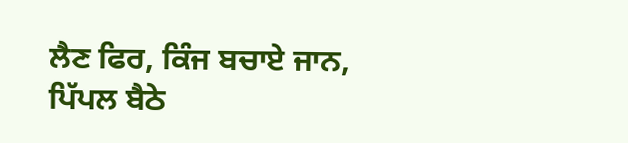ਲੈਣ ਫਿਰ, ਕਿੰਜ ਬਚਾਏ ਜਾਨ,
ਪਿੱਪਲ ਬੈਠੇ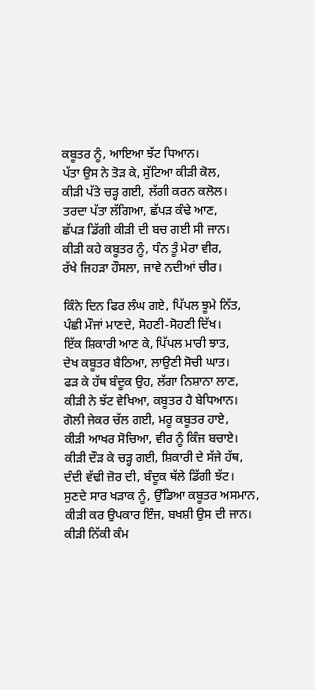ਕਬੂਤਰ ਨੂੰ, ਆਇਆ ਝੱਟ ਧਿਆਨ।
ਪੱਤਾ ਉਸ ਨੇ ਤੋੜ ਕੇ, ਸੁੱਟਿਆ ਕੀੜੀ ਕੋਲ,
ਕੀੜੀ ਪੱਤੇ ਚੜ੍ਹ ਗਈ, ਲੱਗੀ ਕਰਨ ਕਲੋਲ।
ਤਰਦਾ ਪੱਤਾ ਲੱਗਿਆ, ਛੱਪੜ ਕੰਢੇ ਆਣ,
ਛੱਪੜ ਡਿੱਗੀ ਕੀੜੀ ਦੀ ਬਚ ਗਈ ਸੀ ਜਾਨ।
ਕੀੜੀ ਕਹੇ ਕਬੂਤਰ ਨੂੰ, ਧੰਨ ਤੂੰ ਮੇਰਾ ਵੀਰ,
ਰੱਖੇ ਜਿਹੜਾ ਹੌਸਲਾ, ਜਾਵੇ ਨਦੀਆਂ ਚੀਰ।

ਕਿੰਨੇ ਦਿਨ ਫਿਰ ਲੰਘ ਗਏ, ਪਿੱਪਲ ਝੂਮੇ ਨਿੱਤ,
ਪੰਛੀ ਮੌਜਾਂ ਮਾਣਦੇ, ਸੋਹਣੀ-ਸੋਹਣੀ ਦਿੱਖ।
ਇੱਕ ਸ਼ਿਕਾਰੀ ਆਣ ਕੇ, ਪਿੱਪਲ ਮਾਰੀ ਝਾਤ,
ਦੇਖ ਕਬੂਤਰ ਬੈਠਿਆ, ਲਾਉਣੀ ਸੋਚੀ ਘਾਤ।
ਫੜ ਕੇ ਹੱਥ ਬੰਦੂਕ ਉਹ, ਲੱਗਾ ਨਿਸ਼ਾਨਾ ਲਾਣ,
ਕੀੜੀ ਨੇ ਝੱਟ ਵੇਖਿਆ, ਕਬੂਤਰ ਹੈ ਬੇਧਿਆਨ।
ਗੋਲੀ ਜੇਕਰ ਚੱਲ ਗਈ, ਮਰੂ ਕਬੂਤਰ ਹਾਏ,
ਕੀੜੀ ਆਖਰ ਸੋਚਿਆ, ਵੀਰ ਨੂੰ ਕਿੰਜ ਬਚਾਏ।
ਕੀੜੀ ਦੌੜ ਕੇ ਚੜ੍ਹ ਗਈ, ਸ਼ਿਕਾਰੀ ਦੇ ਸੱਜੇ ਹੱਥ,
ਦੰਦੀ ਵੱਢੀ ਜ਼ੋਰ ਦੀ, ਬੰਦੂਕ ਥੱਲੇ ਡਿੱਗੀ ਝੱਟ।
ਸੁਣਦੇ ਸਾਰ ਖੜਾਕ ਨੂੰ, ਉੱਡਿਆ ਕਬੂਤਰ ਅਸਮਾਨ,
ਕੀੜੀ ਕਰ ਉਪਕਾਰ ਇੰਜ, ਬਖਸ਼ੀ ਉਸ ਦੀ ਜਾਨ।
ਕੀੜੀ ਨਿੱਕੀ ਕੰਮ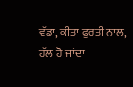ਵੱਡਾ, ਕੀਤਾ ਫੁਰਤੀ ਨਾਲ,
ਹੱਲ ਹੋ ਜਾਂਦਾ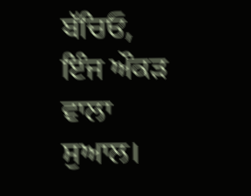ਬੱਚਿਓ, ਇੰਜ ਔਕੜ ਵਾਲਾ ਸੁਆਲ।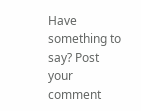Have something to say? Post your comment